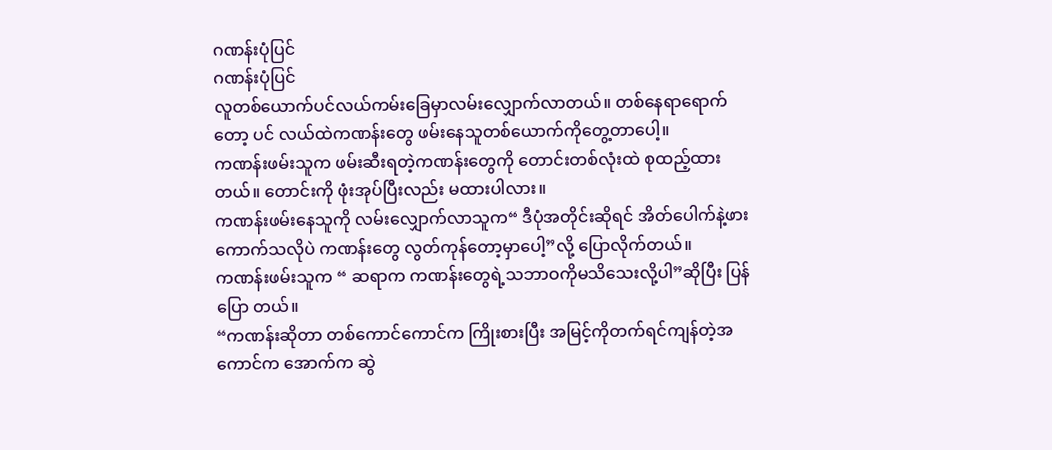ဂဏန်းပုံပြင်
ဂဏန်းပုံပြင်
လူတစ်ယောက်ပင်လယ်ကမ်းခြေမှာလမ်းလျှောက်လာတယ်။ တစ်နေရာရောက်တော့ ပင် လယ်ထဲကဏန်းတွေ ဖမ်းနေသူတစ်ယောက်ကိုတွေ့တာပေါ့။
ကဏန်းဖမ်းသူက ဖမ်းဆီးရတဲ့ကဏန်းတွေကို တောင်းတစ်လုံးထဲ စုထည့်ထားတယ်။ တောင်းကို ဖုံးအုပ်ပြီးလည်း မထားပါလား။
ကဏန်းဖမ်းနေသူကို လမ်းလျှောက်လာသူက“ ဒီပုံအတိုင်းဆိုရင် အိတ်ပေါက်နဲ့ဖားကောက်သလိုပဲ ကဏန်းတွေ လွတ်ကုန်တော့မှာပေါ့”လို့ ပြောလိုက်တယ်။
ကဏန်းဖမ်းသူက “ ဆရာက ကဏန်းတွေရဲ့သဘာဝကိုမသိသေးလို့ပါ”ဆိုပြီး ပြန်ပြော တယ်။
“ကဏန်းဆိုတာ တစ်ကောင်ကောင်က ကြိုးစားပြီး အမြင့်ကိုတက်ရင်ကျန်တဲ့အကောင်က အောက်က ဆွဲ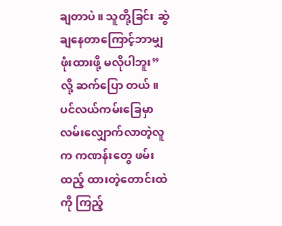ချတာပဲ။ သူတို့ခြင်း ဆွဲချနေတာကြောင့်ဘာမျှ ဖုံးထားဖို့ မလိုပါဘူး” လို့ ဆက်ပြော တယ်။
ပင်လယ်ကမ်းခြေမှာ လမ်းလျှောက်လာတဲ့လူက ကဏန်းတွေ ဖမ်းထည့် ထားတဲ့တောင်းထဲကို ကြည့်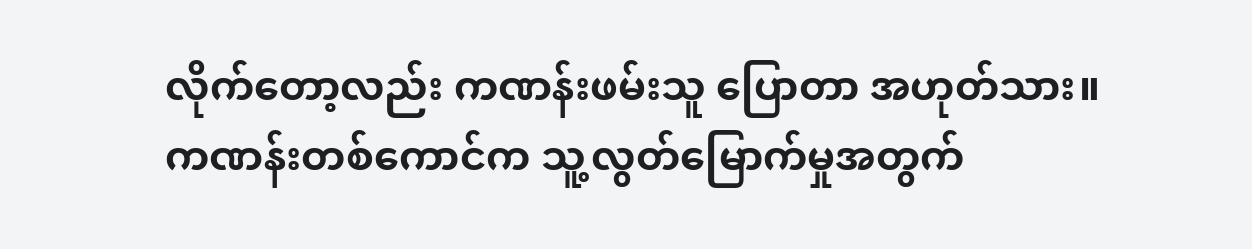လိုက်တော့လည်း ကဏန်းဖမ်းသူ ပြောတာ အဟုတ်သား။
ကဏန်းတစ်ကောင်က သူ့လွတ်မြောက်မှုအတွက်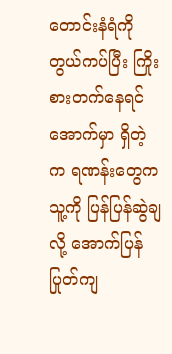တောင်းနံရံကို တွယ်ကပ်ပြီး ကြိုးစားတက်နေရင် အောက်မှာ ရှိတဲ့ က ရဏန်းတွေက သူ့ကို ပြန်ပြန်ဆွဲချလို့ အောက်ပြန်ပြုတ်ကျ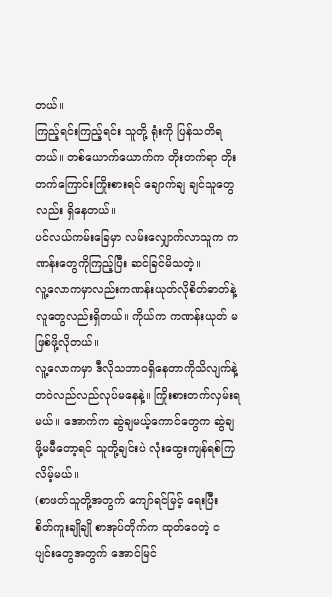တယ်။
ကြည့်ရင်းကြည့်ရင်း သူတို့ ရုံးကို ပြန်သတိရတယ်။ တစ်ယောက်ယောက်က တိုးတက်ရာ တိုးတက်ကြောင်းကြိုးစားရင် ချောက်ချ ချင်သူတွေလည်း ရှိနေတယ်။
ပင်လယ်ကမ်းခြေမှာ လမ်းလျှောက်လာသူက ကဏန်းတွေကိုကြည့်ပြီး ဆင်ခြင်မိသတဲ့။
လူ့လောကမှာလည်းကဏန်းယုတ်လိုစိတ်ဓာတ်နဲ့ လူတွေလည်းရှိတယ်။ ကိုယ်က ကဏန်းယုတ် မဖြစ်ဖို့လိုတယ်။
လူ့လောကမှာ ဒီလိုသဘာဝရှိနေတာကိုသိလျက်နဲ့ တဝဲလည်လည်လုပ်မနေနဲ့။ ကြိုးစားတက်လှမ်းရမယ်။ အောက်က ဆွဲချမယ့်ကောင်တွေက ဆွဲချဖို့မမီတော့ရင် သူတို့ချင်းပဲ လုံးထွေးကျန်ရစ်ကြလိမ့်မယ်။
(စာဖတ်သူတို့အတွက် ကျော်ရင်မြင့် ရေးပြီး စိတ်ကူးချိုချို စာအုပ်တိုက်က ထုတ်ဝေတဲ့ ငပျင်းတွေအတွက် အောင်မြင်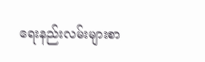ရေးနည်းလမ်းများစာ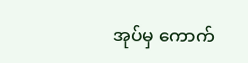အုပ်မှ ကောက်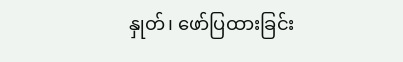နှုတ်၊ ဖော်ပြထားခြင်း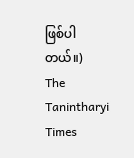ဖြစ်ပါတယ်။)
The Tanintharyi Times